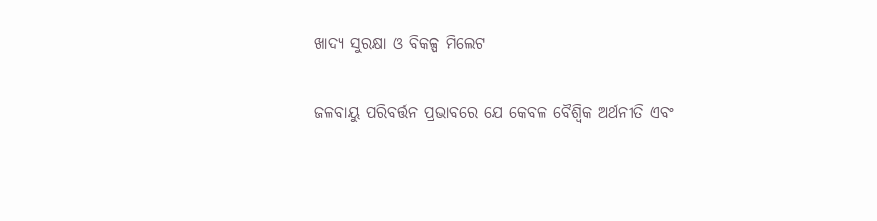ଖାଦ୍ୟ ସୁରକ୍ଷା ଓ ବିକଳ୍ପ ମିଲେଟ

ଜଳବାୟୁ ପରିବର୍ତ୍ତନ ପ୍ରଭାବରେ ଯେ କେବଳ ବୈଶ୍ୱିକ ଅର୍ଥନୀତି ଏବଂ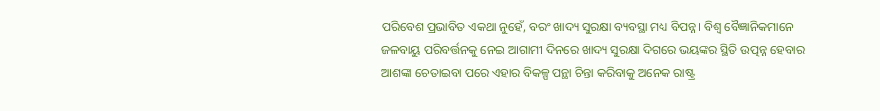ପରିବେଶ ପ୍ରଭାବିତ ଏକଥା ନୁହେଁ, ବରଂ ଖାଦ୍ୟ ସୁରକ୍ଷା ବ୍ୟବସ୍ଥା ମଧ୍ୟ ବିପନ୍ନ। ବିଶ୍ୱ ବୈଜ୍ଞାନିକମାନେ ଜଳବାୟୁ ପରିବର୍ତ୍ତନକୁ ନେଇ ଆଗାମୀ ଦିନରେ ଖାଦ୍ୟ ସୁରକ୍ଷା ଦିଗରେ ଭୟଙ୍କର ସ୍ଥିତି ଉତ୍ପନ୍ନ ହେବାର ଆଶଙ୍କା ଚେତାଇବା ପରେ ଏହାର ବିକଳ୍ପ ପନ୍ଥା ଚିନ୍ତା କରିବାକୁ ଅନେକ ରାଷ୍ଟ୍ର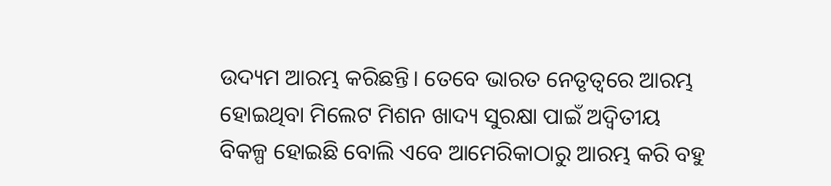ଉଦ୍ୟମ ଆରମ୍ଭ କରିଛନ୍ତି। ତେବେ ଭାରତ ନେତୃତ୍ୱରେ ଆରମ୍ଭ ହୋଇଥିବା ମିଲେଟ ମିଶନ ଖାଦ୍ୟ ସୁରକ୍ଷା ପାଇଁ ଅଦ୍ୱିତୀୟ ବିକଳ୍ପ ହୋଇଛି ବୋଲି ଏବେ ଆମେରିକାଠାରୁ ଆରମ୍ଭ କରି ବହୁ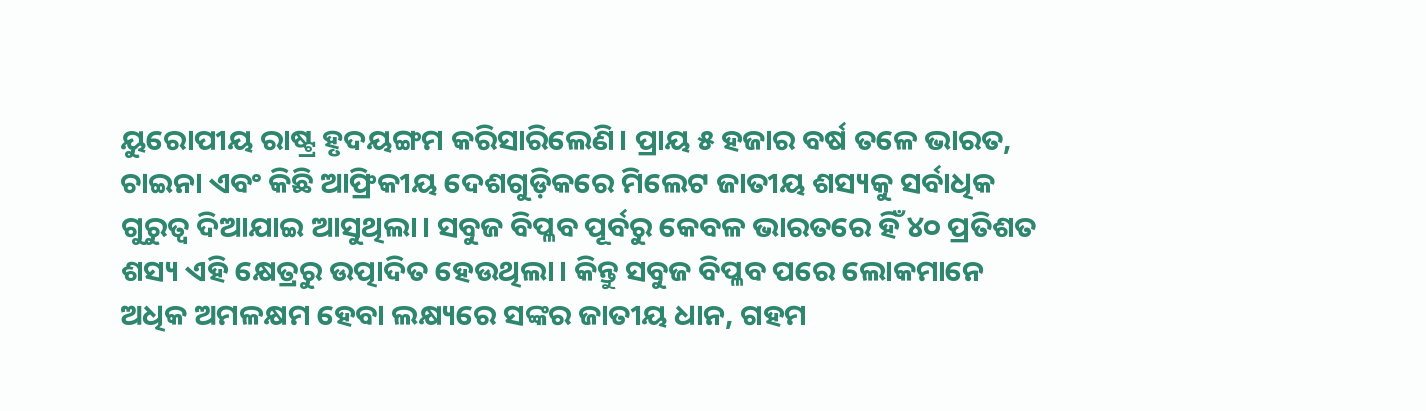ୟୁରୋପୀୟ ରାଷ୍ଟ୍ର ହୃଦୟଙ୍ଗମ କରିସାରିଲେଣି। ପ୍ରାୟ ୫ ହଜାର ବର୍ଷ ତଳେ ଭାରତ, ଚାଇନା ଏବଂ କିଛି ଆଫ୍ରିକୀୟ ଦେଶଗୁଡ଼ିକରେ ମିଲେଟ ଜାତୀୟ ଶସ୍ୟକୁ ସର୍ବାଧିକ ଗୁରୁତ୍ୱ ଦିଆଯାଇ ଆସୁଥିଲା। ସବୁଜ ବିପ୍ଳବ ପୂର୍ବରୁ କେବଳ ଭାରତରେ ହିଁ ୪୦ ପ୍ରତିଶତ ଶସ୍ୟ ଏହି କ୍ଷେତ୍ରରୁ ଉତ୍ପାଦିତ ହେଉଥିଲା। କିନ୍ତୁ ସବୁଜ ବିପ୍ଳବ ପରେ ଲୋକମାନେ ଅଧିକ ଅମଳକ୍ଷମ ହେବା ଲକ୍ଷ୍ୟରେ ସଙ୍କର ଜାତୀୟ ଧାନ, ଗହମ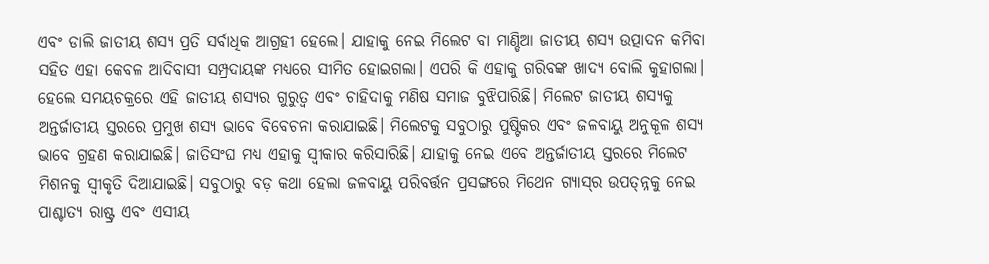ଏବଂ ଡାଲି ଜାତୀୟ ଶସ୍ୟ ପ୍ରତି ସର୍ବାଧିକ ଆଗ୍ରହୀ ହେଲେ। ଯାହାକୁ ନେଇ ମିଲେଟ ବା ମାଣ୍ଡିଆ ଜାତୀୟ ଶସ୍ୟ ଉତ୍ପାଦନ କମିବା ସହିତ ଏହା କେବଳ ଆଦିବାସୀ ସମ୍ପ୍ରଦାୟଙ୍କ ମଧ୍ୟରେ ସୀମିତ ହୋଇଗଲା। ଏପରି କି ଏହାକୁ ଗରିବଙ୍କ ଖାଦ୍ୟ ବୋଲି କୁହାଗଲା। ହେଲେ ସମୟଚକ୍ରରେ ଏହି ଜାତୀୟ ଶସ୍ୟର ଗୁରୁତ୍ୱ ଏବଂ ଚାହିଦାକୁ ମଣିଷ ସମାଜ ବୁଝିପାରିଛି। ମିଲେଟ ଜାତୀୟ ଶସ୍ୟକୁ ଅନ୍ତର୍ଜାତୀୟ ସ୍ତରରେ ପ୍ରମୁଖ ଶସ୍ୟ ଭାବେ ବିବେଚନା କରାଯାଇଛି। ମିଲେଟକୁ ସବୁଠାରୁ ପୁଷ୍ଟିକର ଏବଂ ଜଳବାୟୁ ଅନୁକୂଳ ଶସ୍ୟ ଭାବେ ଗ୍ରହଣ କରାଯାଇଛି। ଜାତିସଂଘ ମଧ୍ୟ ଏହାକୁ ସ୍ବୀକାର କରିସାରିଛି। ଯାହାକୁ ନେଇ ଏବେ ଅନ୍ତର୍ଜାତୀୟ ସ୍ତରରେ ମିଲେଟ ମିଶନକୁ ସ୍ବୀକୃତି ଦିଆଯାଇଛି। ସବୁଠାରୁ ବଡ଼ କଥା ହେଲା ଜଳବାୟୁ ପରିବର୍ତ୍ତନ ପ୍ରସଙ୍ଗରେ ମିଥେନ ଗ୍ୟାସ୍‌ର ଉପତ୍ନ୍ନକୁ ନେଇ ପାଶ୍ଚାତ୍ୟ ରାଷ୍ଟ୍ର ଏବଂ ଏସୀୟ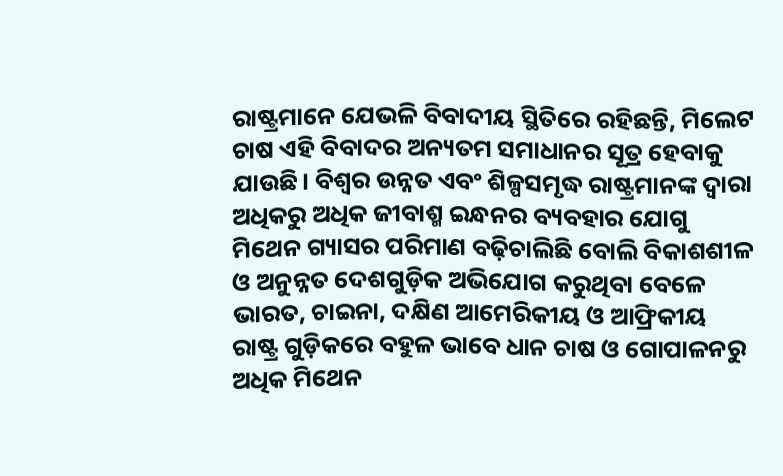ରାଷ୍ଟ୍ରମାନେ ଯେଭଳି ବିବାଦୀୟ ସ୍ଥିତିରେ ରହିଛନ୍ତି, ମିଲେଟ ଚାଷ ଏହି ବିବାଦର ଅନ୍ୟତମ ସମାଧାନର ସୂତ୍ର ହେବାକୁ ଯାଉଛି। ବିଶ୍ୱର ଉନ୍ନତ ଏବଂ ଶିଳ୍ପସମୃଦ୍ଧ ରାଷ୍ଟ୍ରମାନଙ୍କ ଦ୍ୱାରା ଅଧିକରୁ ଅଧିକ ଜୀବାଶ୍ମ ଇନ୍ଧନର ବ୍ୟବହାର ଯୋଗୁ ମିଥେନ ଗ୍ୟାସର ପରିମାଣ ବଢ଼ିଚାଲିଛି ବୋଲି ବିକାଶଶୀଳ ଓ ଅନୁନ୍ନତ ଦେଶଗୁଡ଼ିକ ଅଭିଯୋଗ କରୁଥିବା ବେଳେ ଭାରତ, ଚାଇନା, ଦକ୍ଷିଣ ଆମେରିକୀୟ ଓ ଆଫ୍ରିକୀୟ ରାଷ୍ଟ୍ର ଗୁଡ଼ିକରେ ବହୁଳ ଭାବେ ଧାନ ଚାଷ ଓ ଗୋପାଳନରୁ ଅଧିକ ମିଥେନ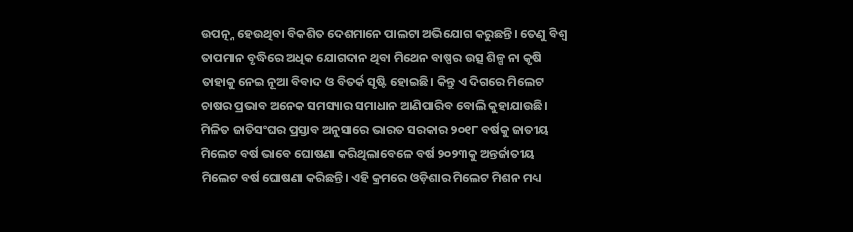ଉପତ୍ନ୍ନ ହେଉଥିବା ବିକଶିତ ଦେଶମାନେ ପାଲଟା ଅଭିଯୋଗ କରୁଛନ୍ତି। ତେଣୁ ବିଶ୍ୱ ତାପମାନ ବୃଦ୍ଧିରେ ଅଧିକ ଯୋଗଦାନ ଥିବା ମିଥେନ ବାଷ୍ପର ଉତ୍ସ ଶିଳ୍ପ ନା କୃଷି ତାହାକୁ ନେଇ ନୂଆ ବିବାଦ ଓ ବିତର୍କ ସୃଷ୍ଟି ହୋଇଛି। କିନ୍ତୁ ଏ ଦିଗରେ ମିଲେଟ ଚାଷର ପ୍ରଭାବ ଅନେକ ସମସ୍ୟାର ସମାଧାନ ଆଣିପାରିବ ବୋଲି କୁହାଯାଉଛି। ମିଳିତ ଜାତିସଂଘର ପ୍ରସ୍ତାବ ଅନୁସାରେ ଭାରତ ସରକାର ୨୦୧୮ ବର୍ଷକୁ ଜାତୀୟ ମିଲେଟ ବର୍ଷ ଭାବେ ଘୋଷଣା କରିଥିଲାବେଳେ ବର୍ଷ ୨୦୨୩କୁ ଅନ୍ତର୍ଜାତୀୟ ମିଲେଟ ବର୍ଷ ଘୋଷଣା କରିଛନ୍ତି। ଏହି କ୍ରମରେ ଓଡ଼ିଶାର ମିଲେଟ ମିଶନ ମଧ୍ୟ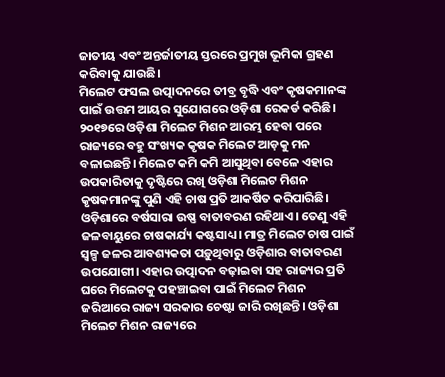ଜାତୀୟ ଏବଂ ଅନ୍ତର୍ଜାତୀୟ ସ୍ତରରେ ପ୍ରମୁଖ ଭୂମିକା ଗ୍ରହଣ କରିବାକୁ ଯାଉଛି।
ମିଲେଟ ଫସଲ ଉତ୍ପାଦନରେ ତୀବ୍ର ବୃଦ୍ଧି ଏବଂ କୃଷକମାନଙ୍କ ପାଇଁ ଉତ୍ତମ ଆୟର ସୁଯୋଗରେ ଓଡ଼ିଶା ରେକର୍ଡ କରିଛି। ୨୦୧୭ରେ ଓଡ଼ିଶା ମିଲେଟ ମିଶନ ଆରମ୍ଭ ହେବା ପରେ ରାଜ୍ୟରେ ବହୁ ସଂଖ୍ୟକ କୃଷକ ମିଲେଟ ଆଡ଼କୁ ମନ ବଳାଇଛନ୍ତି। ମିଲେଟ କମି କମି ଆସୁଥିବା ବେଳେ ଏହାର ଉପକାରିତାକୁ ଦୃଷ୍ଟିରେ ରଖି ଓଡ଼ିଶା ମିଲେଟ ମିଶନ କୃଷକମାନଙ୍କୁ ପୁଣି ଏହି ଚାଷ ପ୍ରତି ଆକର୍ଷିତ କରିପାରିଛି। ଓଡ଼ିଶାରେ ବର୍ଷସାରା ଉଷ୍ଣ ବାତାବରଣ ରହିଥାଏ। ତେଣୁ ଏହି ଜଳବାୟୁରେ ଚାଷକାର୍ଯ୍ୟ କଷ୍ଟସାଧ୍ୟ। ମାତ୍ର ମିଲେଟ ଚାଷ ପାଇଁ ସ୍ବଳ୍ପ ଜଳର ଆବଶ୍ୟକତା ପଡ଼ୁଥିବାରୁ ଓଡ଼ିଶାର ବାତାବରଣ ଉପଯୋଗୀ। ଏହାର ଉତ୍ପାଦନ ବଢ଼ାଇବା ସହ ରାଜ୍ୟର ପ୍ରତି ଘରେ ମିଲେଟକୁ ପହଞ୍ଚାଇବା ପାଇଁ ମିଲେଟ ମିଶନ ଜରିଆରେ ରାଜ୍ୟ ସରକାର ଚେଷ୍ଟା ଜାରି ରଖିଛନ୍ତି। ଓଡ଼ିଶା ମିଲେଟ ମିଶନ ରାଜ୍ୟରେ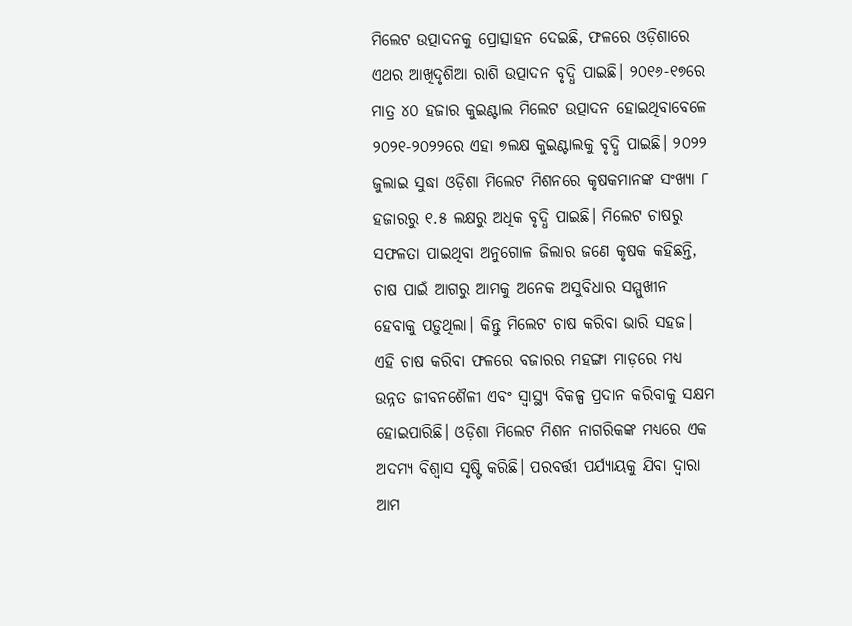ମିଲେଟ ଉତ୍ପାଦନକୁ ପ୍ରୋତ୍ସାହନ ଦେଇଛି, ଫଳରେ ଓଡ଼ିଶାରେ ଏଥର ଆଖିଦୃଶିଆ ରାଶି ଉତ୍ପାଦନ ବୃଦ୍ଧି ପାଇଛି। ୨୦୧୬-୧୭ରେ ମାତ୍ର ୪୦ ହଜାର କୁଇଣ୍ଟାଲ ମିଲେଟ ଉତ୍ପାଦନ ହୋଇଥିବାବେଳେ ୨୦୨୧-୨୦୨୨ରେ ଏହା ୭ଲକ୍ଷ କୁଇଣ୍ଟାଲକୁ ବୃଦ୍ଧି ପାଇଛି। ୨୦୨୨ ଜୁଲାଇ ସୁଦ୍ଧା ଓଡ଼ିଶା ମିଲେଟ ମିଶନରେ କୃଷକମାନଙ୍କ ସଂଖ୍ୟା ୮ ହଜାରରୁ ୧.୫ ଲକ୍ଷରୁ ଅଧିକ ବୃଦ୍ଧି ପାଇଛି। ମିଲେଟ ଚାଷରୁ ସଫଳତା ପାଇଥିବା ଅନୁଗୋଳ ଜିଲାର ଜଣେ କୃଷକ କହିଛନ୍ତି, ଚାଷ ପାଇଁ ଆଗରୁ ଆମକୁ ଅନେକ ଅସୁବିଧାର ସମ୍ମୁଖୀନ ହେବାକୁ ପଡ଼ୁଥିଲା। କିନ୍ତୁ ମିଲେଟ ଚାଷ କରିବା ଭାରି ସହଜ। ଏହି ଚାଷ କରିବା ଫଳରେ ବଜାରର ମହଙ୍ଗା ମାଡ଼ରେ ମଧ୍ୟ ଉନ୍ନତ ଜୀବନଶୈଳୀ ଏବଂ ସ୍ବାସ୍ଥ୍ୟ ବିକଳ୍ପ ପ୍ରଦାନ କରିବାକୁ ସକ୍ଷମ ହୋଇପାରିଛି। ଓଡ଼ିଶା ମିଲେଟ ମିଶନ ନାଗରିକଙ୍କ ମଧ୍ୟରେ ଏକ ଅଦମ୍ୟ ବିଶ୍ୱାସ ସୃଷ୍ଟି କରିଛି। ପରବର୍ତ୍ତୀ ପର୍ଯ୍ୟାୟକୁ ଯିବା ଦ୍ୱାରା ଆମ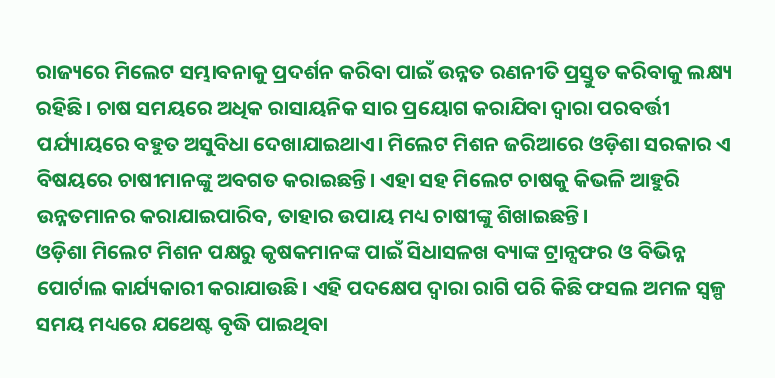ରାଜ୍ୟରେ ମିଲେଟ ସମ୍ଭାବନାକୁ ପ୍ରଦର୍ଶନ କରିବା ପାଇଁ ଉନ୍ନତ ରଣନୀତି ପ୍ରସ୍ତୁତ କରିବାକୁ ଲକ୍ଷ୍ୟ ରହିଛି। ଚାଷ ସମୟରେ ଅଧିକ ରାସାୟନିକ ସାର ପ୍ରୟୋଗ କରାଯିବା ଦ୍ୱାରା ପରବର୍ତ୍ତୀ ପର୍ଯ୍ୟାୟରେ ବହୁତ ଅସୁବିଧା ଦେଖାଯାଇଥାଏ। ମିଲେଟ ମିଶନ ଜରିଆରେ ଓଡ଼ିଶା ସରକାର ଏ ବିଷୟରେ ଚାଷୀମାନଙ୍କୁ ଅବଗତ କରାଇଛନ୍ତି। ଏହା ସହ ମିଲେଟ ଚାଷକୁ କିଭଳି ଆହୁରି ଉନ୍ନତମାନର କରାଯାଇପାରିବ, ତାହାର ଉପାୟ ମଧ୍ୟ ଚାଷୀଙ୍କୁ ଶିଖାଇଛନ୍ତି।
ଓଡ଼ିଶା ମିଲେଟ ମିଶନ ପକ୍ଷରୁ କୃଷକମାନଙ୍କ ପାଇଁ ସିଧାସଳଖ ବ୍ୟାଙ୍କ ଟ୍ରାନ୍ସଫର ଓ ବିଭିନ୍ନ ପୋର୍ଟାଲ କାର୍ଯ୍ୟକାରୀ କରାଯାଉଛି। ଏହି ପଦକ୍ଷେପ ଦ୍ୱାରା ରାଗି ପରି କିଛି ଫସଲ ଅମଳ ସ୍ବଳ୍ପ ସମୟ ମଧ୍ୟରେ ଯଥେଷ୍ଟ ବୃଦ୍ଧି ପାଇଥିବା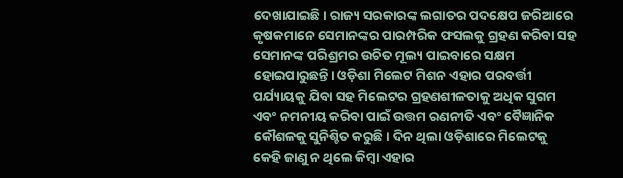ଦେଖାଯାଇଛି। ରାଜ୍ୟ ସରକାରଙ୍କ ଲଗାତର ପଦକ୍ଷେପ ଜରିଆରେ କୃଷକମାନେ ସେମାନଙ୍କର ପାରମ୍ପରିକ ଫସଲକୁ ଗ୍ରହଣ କରିବା ସହ ସେମାନଙ୍କ ପରିଶ୍ରମର ଉଚିତ ମୂଲ୍ୟ ପାଇବାରେ ସକ୍ଷମ ହୋଇପାରୁଛନ୍ତି। ଓଡ଼ିଶା ମିଲେଟ ମିଶନ ଏହାର ପରବର୍ତ୍ତୀ ପର୍ଯ୍ୟାୟକୁ ଯିବା ସହ ମିଲେଟର ଗ୍ରହଣଶୀଳତାକୁ ଅଧିକ ସୁଗମ ଏବଂ ନମନୀୟ କରିବା ପାଇଁ ଉତ୍ତମ ରଣନୀତି ଏବଂ ବୈଜ୍ଞାନିକ କୌଶଳକୁ ସୁନିଶ୍ଚିତ କରୁଛି। ଦିନ ଥିଲା ଓଡ଼ିଶାରେ ମିଲେଟକୁ କେହି ଜାଣୁ ନ ଥିଲେ କିମ୍ବା ଏହାର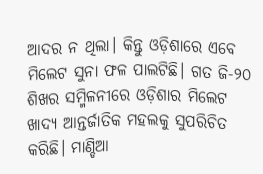ଆଦର ନ ଥିଲା। କିନ୍ତୁ ଓଡ଼ିଶାରେ ଏବେ ମିଲେଟ ସୁନା ଫଳ ପାଲଟିଛି। ଗତ ଜି-୨୦ ଶିଖର ସମ୍ମିଳନୀରେ ଓଡ଼ିଶାର ମିଲେଟ ଖାଦ୍ୟ ଆନ୍ତର୍ଜାତିକ ମହଲକୁ ସୁପରିଚିତ କରିଛି। ମାଣ୍ଡିଆ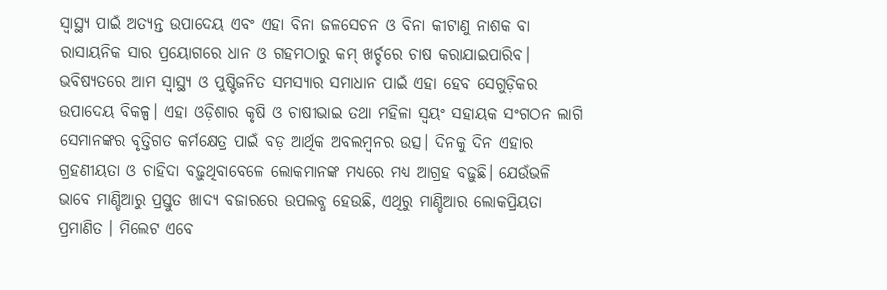ସ୍ବାସ୍ଥ୍ୟ ପାଇଁ ଅତ୍ୟନ୍ତ ଉପାଦେୟ ଏବଂ ଏହା ବିନା ଜଳସେଚନ ଓ ବିନା କୀଟାଣୁ ନାଶକ ବା ରାସାୟନିକ ସାର ପ୍ରୟୋଗରେ ଧାନ ଓ ଗହମଠାରୁ କମ୍‌ ଖର୍ଚ୍ଚରେ ଚାଷ କରାଯାଇପାରିବ। ଭବିଷ୍ୟତରେ ଆମ ସ୍ବାସ୍ଥ୍ୟ ଓ ପୁଷ୍ଟିଜନିତ ସମସ୍ୟାର ସମାଧାନ ପାଇଁ ଏହା ହେବ ସେଗୁଡ଼ିକର ଉପାଦେୟ ବିକଳ୍ପ। ଏହା ଓଡ଼ିଶାର କୃଷି ଓ ଚାଷୀଭାଇ ତଥା ମହିଳା ସ୍ବୟଂ ସହାୟକ ସଂଗଠନ ଲାଗି ସେମାନଙ୍କର ବୃତ୍ତିଗତ କର୍ମକ୍ଷେତ୍ର ପାଇଁ ବଡ଼ ଆର୍ଥିକ ଅବଲମ୍ବନର ଉତ୍ସ। ଦିନକୁ ଦିନ ଏହାର ଗ୍ରହଣୀୟତା ଓ ଚାହିଦା ବଢ଼ୁଥିବାବେଳେ ଲୋକମାନଙ୍କ ମଧ୍ୟରେ ମଧ୍ୟ ଆଗ୍ରହ ବଢ଼ୁଛି। ଯେଉଁଭଳି ଭାବେ ମାଣ୍ଡିଆରୁ ପ୍ରସ୍ତୁତ ଖାଦ୍ୟ ବଜାରରେ ଉପଲବ୍ଧ ହେଉଛି, ଏଥିରୁ ମାଣ୍ଡିଆର ଲୋକପ୍ରିୟତା ପ୍ରମାଣିତ । ମିଲେଟ ଏବେ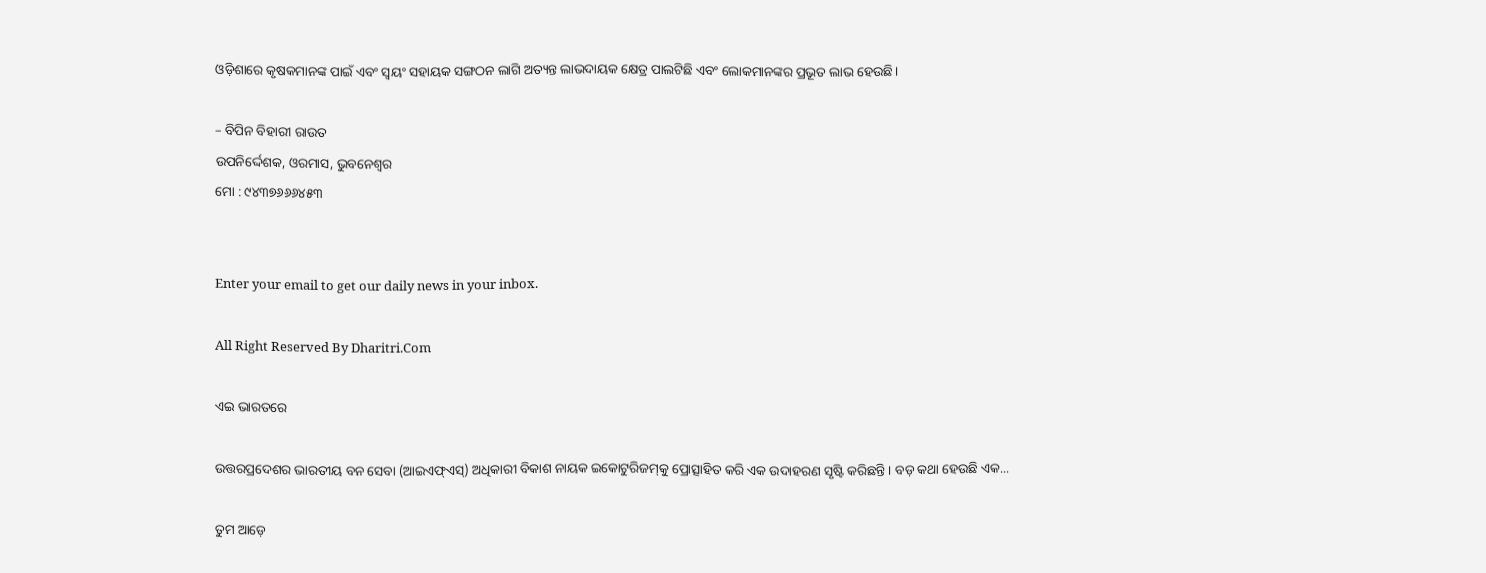ଓଡ଼ିଶାରେ କୃଷକମାନଙ୍କ ପାଇଁ ଏବଂ ସ୍ବୟଂ ସହାୟକ ସଙ୍ଗଠନ ଲାଗି ଅତ୍ୟନ୍ତ ଲାଭଦାୟକ କ୍ଷେତ୍ର ପାଲଟିଛି ଏବଂ ଲୋକମାନଙ୍କର ପ୍ରଭୂତ ଲାଭ ହେଉଛି।

– ବିପିନ ବିହାରୀ ରାଉତ
ଉପନିର୍ଦ୍ଦେଶକ, ଓରମାସ, ଭୁବନେଶ୍ୱର
ମୋ : ୯୪୩୭୬୬୬୪୫୩


Enter your email to get our daily news in your inbox.

All Right Reserved By Dharitri.Com

ଏଇ ଭାରତରେ

ଉତ୍ତରପ୍ରଦେଶର ଭାରତୀୟ ବନ ସେବା (ଆଇଏଫ୍‌ଏସ୍‌) ଅଧିକାରୀ ବିକାଶ ନାୟକ ଇକୋଟୁରିଜମ୍‌କୁ ପ୍ରୋତ୍ସାହିତ କରି ଏକ ଉଦାହରଣ ସୃଷ୍ଟି କରିଛନ୍ତି। ବଡ଼ କଥା ହେଉଛି ଏକ...

ତୁମ ଆଡ଼େ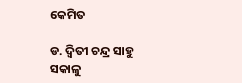କେମିତ

ଡ. ଦ୍ୱିତୀ ଚନ୍ଦ୍ର ସାହୁ ସକାଳୁ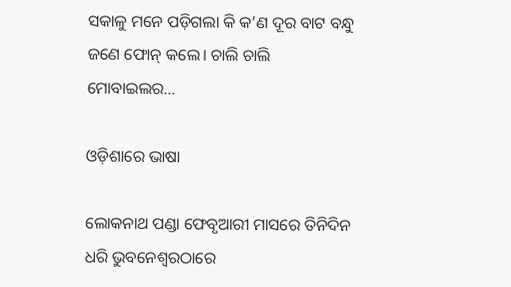ସକାଳୁ ମନେ ପଡ଼ିଗଲା କି କ’ଣ ଦୂର ବାଟ ବନ୍ଧୁ ଜଣେ ଫୋନ୍‌ କଲେ। ଚାଲି ଚାଲି ମୋବାଇଲର...

ଓଡ଼ିଶାରେ ଭାଷା

ଲୋକନାଥ ପଣ୍ଡା ଫେବୃଆରୀ ମାସରେ ତିନିଦିନ ଧରି ଭୁବନେଶ୍ୱରଠାରେ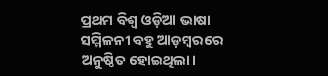ପ୍ରଥମ ବିଶ୍ୱ ଓଡ଼ିଆ ଭାଷା ସମ୍ମିଳନୀ ବହୁ ଆଡ଼ମ୍ବରରେ ଅନୁଷ୍ଠିତ ହୋଇଥିଲା।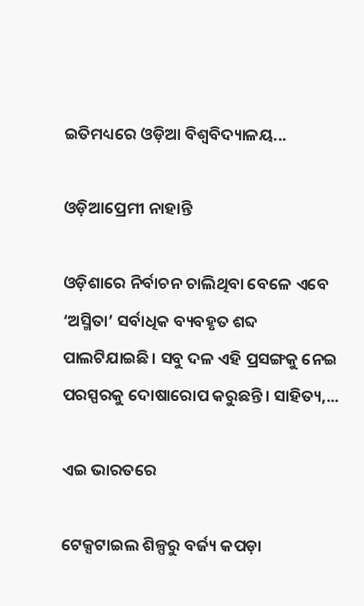ଇତିମଧ୍ୟରେ ଓଡ଼ିଆ ବିଶ୍ୱବିଦ୍ୟାଳୟ...

ଓଡ଼ିଆପ୍ରେମୀ ନାହାନ୍ତି

ଓଡ଼ିଶାରେ ନିର୍ବାଚନ ଚାଲିଥିବା ବେଳେ ଏବେ ‘ଅସ୍ମିତା’ ସର୍ବାଧିକ ବ୍ୟବହୃତ ଶବ୍ଦ ପାଲଟିଯାଇଛି। ସବୁ ଦଳ ଏହି ପ୍ରସଙ୍ଗକୁ ନେଇ ପରସ୍ପରକୁ ଦୋଷାରୋପ କରୁଛନ୍ତି। ସାହିତ୍ୟ,...

ଏଇ ଭାରତରେ

ଟେକ୍ସଟାଇଲ ଶିଳ୍ପରୁ ବର୍ଜ୍ୟ କପଡ଼ା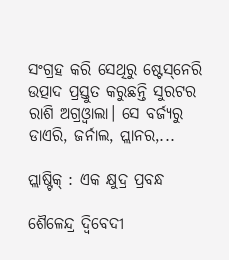ସଂଗ୍ରହ କରି ସେଥିରୁ ଷ୍ଟେସ୍‌ନେରି ଉତ୍ପାଦ ପ୍ରସ୍ତୁତ କରୁଛନ୍ତି ସୁରଟର ରାଶି ଅଗ୍ରଓ୍ବାଲା। ସେ ବର୍ଜ୍ୟରୁ ଡାଏରି, ଜର୍ନାଲ, ପ୍ଲାନର,...

ପ୍ଲାଷ୍ଟିକ୍‌ : ଏକ କ୍ଷୁଦ୍ର ପ୍ରବନ୍ଧ

ଶୈଳେନ୍ଦ୍ର ଦ୍ୱିବେଦୀ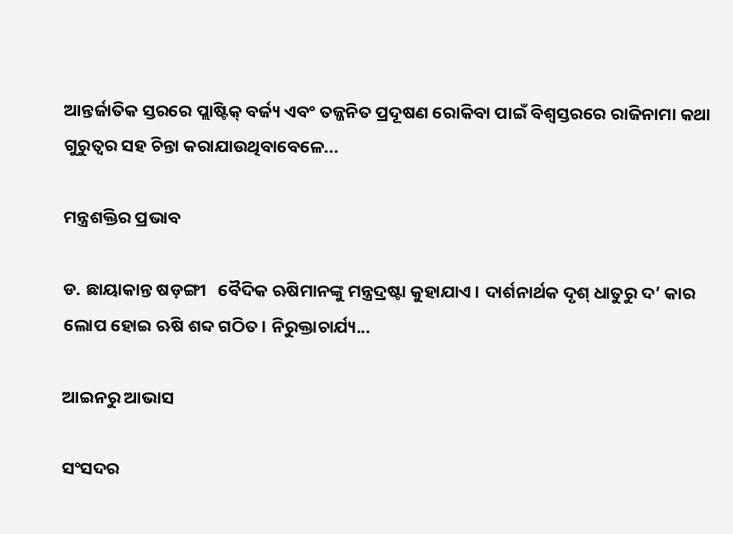ଆନ୍ତର୍ଜାତିକ ସ୍ତରରେ ପ୍ଲାଷ୍ଟିକ୍‌ ବର୍ଜ୍ୟ ଏବଂ ତଜ୍ଜନିତ ପ୍ରଦୂଷଣ ରୋକିବା ପାଇଁ ବିଶ୍ୱସ୍ତରରେ ରାଜିନାମା କଥା ଗୁରୁତ୍ୱର ସହ ଚିନ୍ତା କରାଯାଉଥିବାବେଳେ...

ମନ୍ତ୍ରଶକ୍ତିର ପ୍ରଭାବ

ଡ. ଛାୟାକାନ୍ତ ଷଡ଼ଙ୍ଗୀ   ବୈଦିକ ଋଷିମାନଙ୍କୁ ମନ୍ତ୍ରଦ୍ରଷ୍ଟା କୁହାଯାଏ। ଦାର୍ଶନାର୍ଥକ ଦୃଶ୍‌ ଧାତୁରୁ ଦ’ କାର ଲୋପ ହୋଇ ଋଷି ଶବ୍ଦ ଗଠିତ। ନିରୁକ୍ତାଚାର୍ଯ୍ୟ...

ଆଇନରୁ ଆଭାସ

ସଂସଦର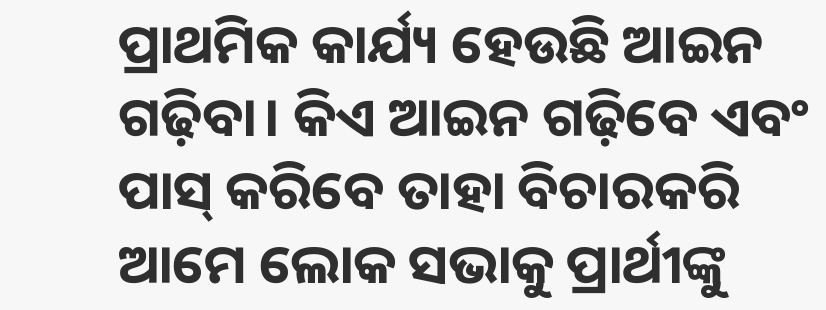ପ୍ରାଥମିକ କାର୍ଯ୍ୟ ହେଉଛି ଆଇନ ଗଢ଼ିବା। କିଏ ଆଇନ ଗଢ଼ିବେ ଏବଂ ପାସ୍‌ କରିବେ ତାହା ବିଚାରକରି ଆମେ ଲୋକ ସଭାକୁ ପ୍ରାର୍ଥୀଙ୍କୁ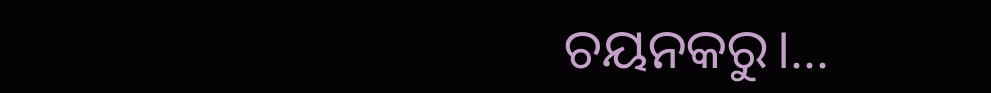ଚୟନକରୁ।...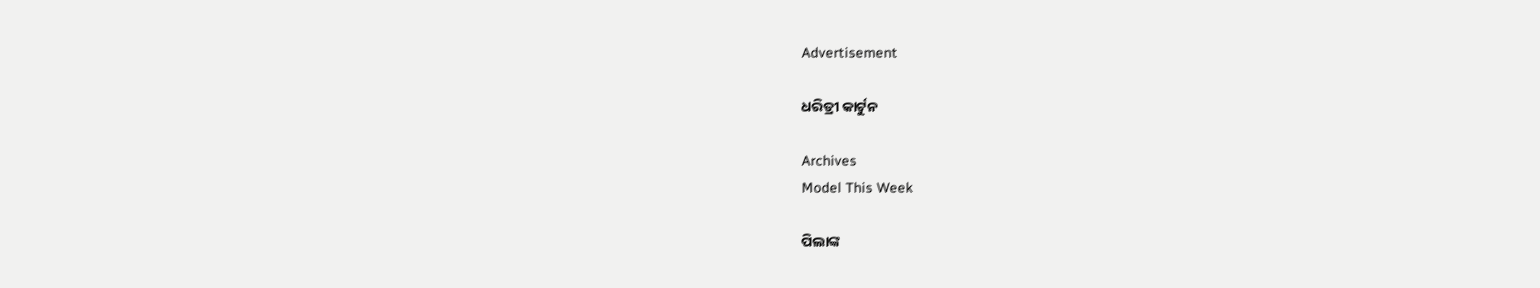Advertisement

ଧରିତ୍ରୀ କାର୍ଟୁନ

Archives
Model This Week

ପିଲାଙ୍କ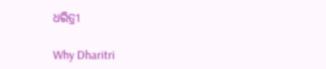ଧରିତ୍ରୀ

Why Dharitri